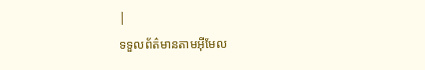|
ទទួលព័ត៌មានតាមអ៊ីមែល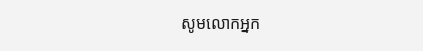សូមលោកអ្នក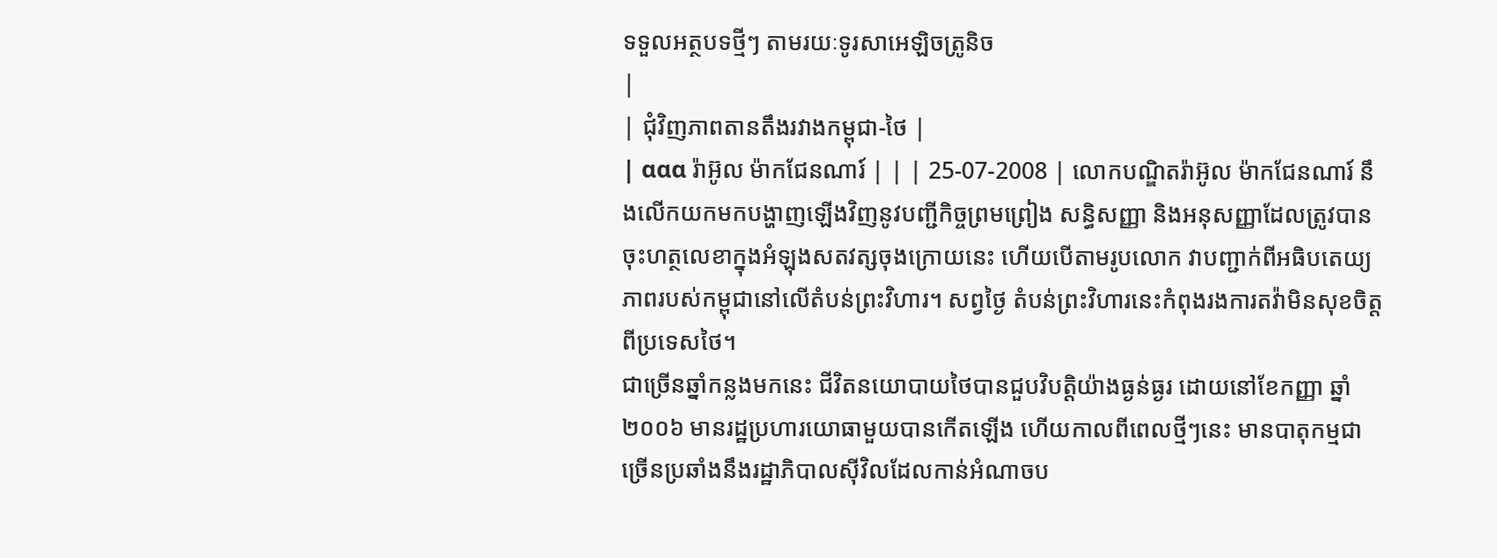ទទួលអត្ថបទថ្មីៗ តាមរយៈទូរសាអេឡិចត្រូនិច
|
| ជុំវិញភាពតានតឹងរវាងកម្ពុជា-ថៃ |
| ααα រ៉ាអ៊ូល ម៉ាកជែនណារ៍ | | | 25-07-2008 | លោកបណ្ឌិតរ៉ាអ៊ូល ម៉ាកជែនណារ៍ នឹងលើកយកមកបង្ហាញឡើងវិញនូវបញ្ជីកិច្ចព្រមព្រៀង សន្ធិសញ្ញា និងអនុសញ្ញាដែលត្រូវបានចុះហត្ថលេខាក្នុងអំឡុងសតវត្សចុងក្រោយនេះ ហើយបើតាមរូបលោក វាបញ្ជាក់ពីអធិបតេយ្យភាពរបស់កម្ពុជានៅលើតំបន់ព្រះវិហារ។ សព្វថ្ងៃ តំបន់ព្រះវិហារនេះកំពុងរងការតវ៉ាមិនសុខចិត្តពីប្រទេសថៃ។
ជាច្រើនឆ្នាំកន្លងមកនេះ ជីវិតនយោបាយថៃបានជួបវិបត្តិយ៉ាងធ្ងន់ធ្ងរ ដោយនៅខែកញ្ញា ឆ្នាំ២០០៦ មានរដ្ឋប្រហារយោធាមួយបានកើតឡើង ហើយកាលពីពេលថ្មីៗនេះ មានបាតុកម្មជាច្រើនប្រឆាំងនឹងរដ្ឋាភិបាលស៊ីវិលដែលកាន់អំណាចប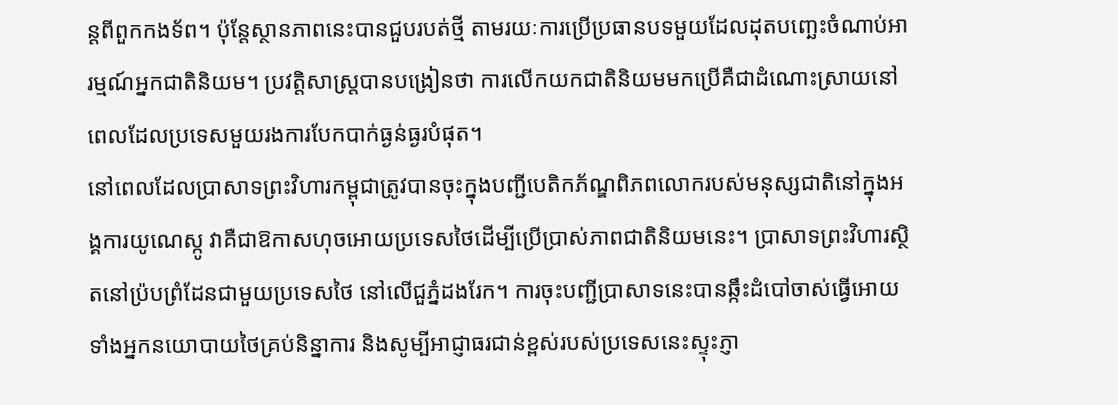ន្តពីពួកកងទ័ព។ ប៉ុន្តែស្ថានភាពនេះបានជួបរបត់ថ្មី តាមរយៈការប្រើប្រធានបទមួយដែលដុតបញ្ឆេះចំណាប់អារម្មណ៍អ្នកជាតិនិយម។ ប្រវត្តិសាស្រ្តបានបង្រៀនថា ការលើកយកជាតិនិយមមកប្រើគឺជាដំណោះស្រាយនៅពេលដែលប្រទេសមួយរងការបែកបាក់ធ្ងន់ធ្ងរបំផុត។
នៅពេលដែលប្រាសាទព្រះវិហារកម្ពុជាត្រូវបានចុះក្នុងបញ្ជីបេតិកភ័ណ្ឌពិភពលោករបស់មនុស្សជាតិនៅក្នុងអង្គការយូណេស្កូ វាគឺជាឱកាសហុចអោយប្រទេសថៃដើម្បីប្រើប្រាស់ភាពជាតិនិយមនេះ។ ប្រាសាទព្រះវិហារស្ថិតនៅប្រ៉បព្រំដែនជាមួយប្រទេសថៃ នៅលើជួភ្នំដងរែក។ ការចុះបញ្ជីប្រាសាទនេះបានឆ្កឹះដំបៅចាស់ធ្វើអោយទាំងអ្នកនយោបាយថៃគ្រប់និន្នាការ និងសូម្បីអាជ្ញាធរជាន់ខ្ពស់របស់ប្រទេសនេះស្ទុះភ្ញា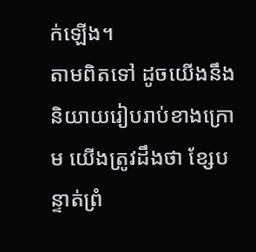ក់ឡើង។
តាមពិតទៅ ដូចយើងនឹងនិយាយរៀបរាប់ខាងក្រោម យើងត្រូវដឹងថា ខ្សែបន្ទាត់ព្រំ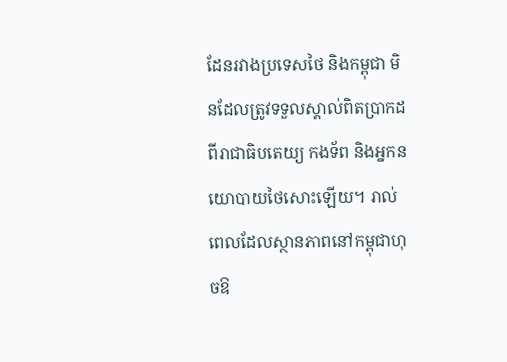ដែនរវាងប្រទេសថៃ និងកម្ពុជា មិនដែលត្រូវទទួលស្គាល់ពិតប្រាកដពីរាជាធិបតេយ្យ កងទ័ព និងអ្នកនយោបាយថៃសោះឡើយ។ រាល់ពេលដែលស្ថានភាពនៅកម្ពុជាហុចឱ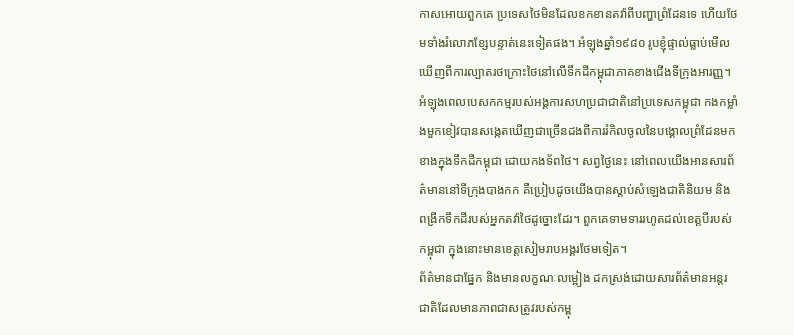កាសអោយពួកគេ ប្រទេសថៃមិនដែលខកខានតវ៉ាពីបញ្ហាព្រំដែនទេ ហើយថែមទាំងរំលោភខ្សែបន្ទាត់នេះទៀតផង។ អំឡុងឆ្នាំ១៩៨០ រូបខ្ញុំផ្ទាល់ធ្លាប់មើលឃើញពីការល្បាតរថក្រោះថៃនៅលើទឹកដីកម្ពុជាភាគខាងជើងទីក្រុងអារញ្ញ។ អំឡុងពេលបេសកកម្មរបស់អង្គការសហប្រជាជាតិនៅប្រទេសកម្ពុជា កងកម្លាំងមួកខៀវបានសង្កេតឃើញជាច្រើនដងពីការរំកិលចូលនៃបង្គោលព្រំដែនមកខាងក្នុងទឹកដីកម្ពុជា ដោយកងទ័ពថៃ។ សព្វថ្ងៃនេះ នៅពេលយើងអានសារព័ត៌មាននៅទីក្រុងបាងកក គឺប្រៀបដូចយើងបានស្តាប់សំឡេងជាតិនិយម និងពង្រីកទឹកដីរបស់អ្នកតវ៉ាថៃដូច្នោះដែរ។ ពួកគេទាមទាររហូតដល់ខេត្តបីរបស់កម្ពុជា ក្នុងនោះមានខេត្តសៀមរាបអង្គរថែមទៀត។
ព័ត៌មានជាផ្នែក និងមានលក្ខណៈលម្អៀង ដកស្រង់ដោយសារព័ត៌មានអន្តរជាតិដែលមានភាពជាសត្រូវរបស់កម្ពុ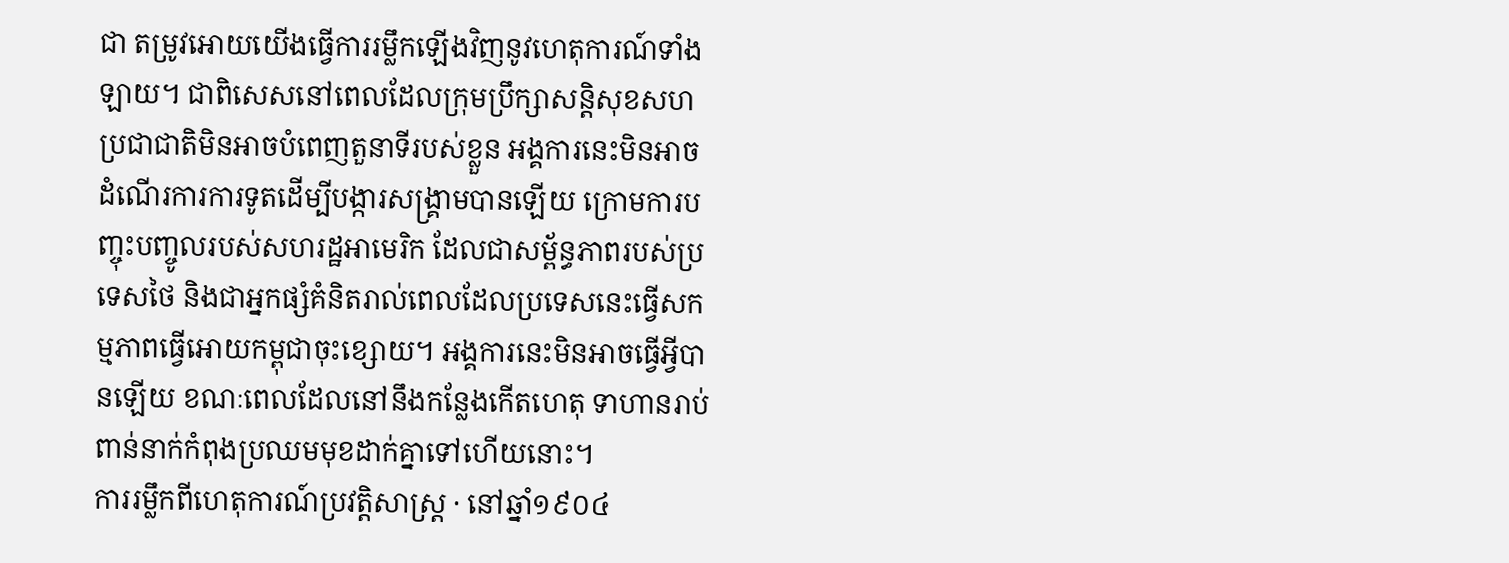ជា តម្រូវអោយយើងធ្វើការរម្លឹកឡើងវិញនូវហេតុការណ៍ទាំងឡាយ។ ជាពិសេសនៅពេលដែលក្រុមប្រឹក្សាសន្តិសុខសហប្រជាជាតិមិនអាចបំពេញតួនាទីរបស់ខ្លួន អង្គការនេះមិនអាចដំណើរការការទូតដើម្បីបង្ការសង្រ្គាមបានឡើយ ក្រោមការបញ្ចុះបញ្ចូលរបស់សហរដ្ឋអាមេរិក ដែលជាសម្ព័ន្ធភាពរបស់ប្រទេសថៃ និងជាអ្នកផ្សំគំនិតរាល់ពេលដែលប្រទេសនេះធ្វើសកម្មភាពធ្វើអោយកម្ពុជាចុះខ្សោយ។ អង្គការនេះមិនអាចធ្វើអ្វីបានឡើយ ខណៈពេលដែលនៅនឹងកន្លែងកើតហេតុ ទាហានរាប់ពាន់នាក់កំពុងប្រឈមមុខដាក់គ្នាទៅហើយនោះ។
ការរម្លឹកពីហេតុការណ៍ប្រវត្តិសាស្រ្ត · នៅឆ្នាំ១៩០៤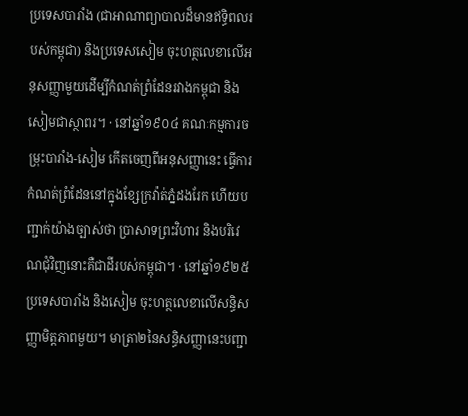ប្រទេសបារាំង (ជាអាណាព្យាបាលដ៏មានឥទ្ធិពលរបស់កម្ពុជា) និងប្រទេសសៀម ចុះហត្ថលេខាលើអនុសញ្ញាមួយដើម្បីកំណត់ព្រំដែនរវាងកម្ពុជា និងសៀមជាស្ថាពរ។ · នៅឆ្នាំ១៩០៤ គណៈកម្មការចម្រុះបារាំង-សៀម កើតចេញពីអនុសញ្ញានេះ ធ្វើការកំណត់ព្រំដែននៅក្នុងខ្សែក្រវ៉ាត់ភ្នំដងរែក ហើយបញ្ជាក់យ៉ាងច្បាស់ថា ប្រាសាទព្រះវិហារ និងបរិវេណជុំវិញនោះគឺជាដីរបស់កម្ពុជា។ · នៅឆ្នាំ១៩២៥ ប្រទេសបារាំង និងសៀម ចុះហត្ថលេខាលើសន្ធិសញ្ញាមិត្តភាពមួយ។ មាត្រា២នៃសន្ធិសញ្ញានេះបញ្ជា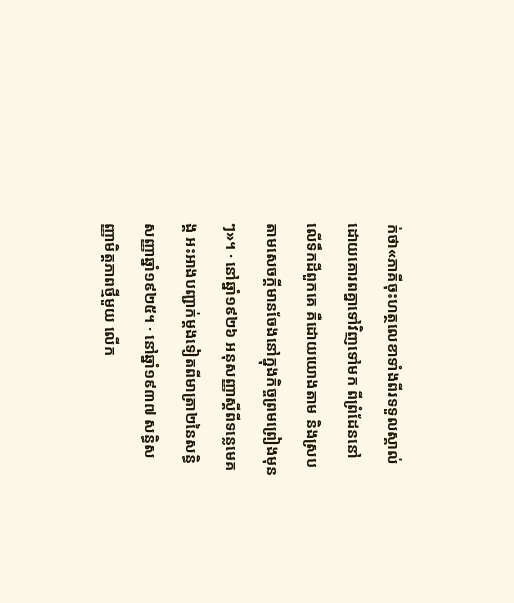ក់ថា«ភាគីចុះហត្ថលេខាទាំងពីរទទួលស្គាល់ដោយគោរពគ្នាទៅវិញទៅមក ពីព្រំដែននៅលើទឹកដីពួកគេ គឺដោយយោងតាម និងស្របតាមសេចក្តីមានចែងនៅក្នុងកិច្ចព្រមព្រៀងមុនៗ»។ · នៅឆ្នាំ១៩២៦ អនុសញ្ញាស្តីពីទន្លេមេគង្គ អះអាងបញ្ជាក់ម្តងទៀតពីមាត្រា២នៃសន្ធិសញ្ញាឆ្នាំ១៩២៥។ · នៅឆ្នាំ១៩៣៧ សន្ធិសញ្ញាមិត្តភាពថ្មីមួយ លើក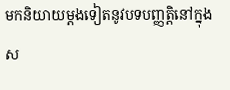មកនិយាយម្តងទៀតនូវបទបញ្ញត្តិនៅក្នុងស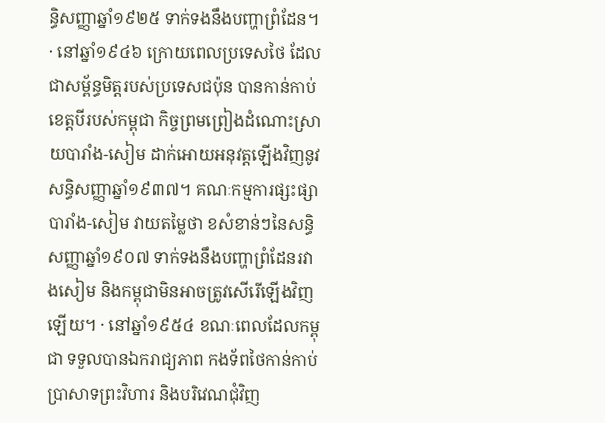ន្ធិសញ្ញាឆ្នាំ១៩២៥ ទាក់ទងនឹងបញ្ហាព្រំដែន។ · នៅឆ្នាំ១៩៤៦ ក្រោយពេលប្រទេសថៃ ដែលជាសម្ព័ន្ធមិត្តរបស់ប្រទេសជប៉ុន បានកាន់កាប់ខេត្តបីរបស់កម្ពុជា កិច្ចព្រមព្រៀងដំណោះស្រាយបារាំង-សៀម ដាក់អោយអនុវត្តឡើងវិញនូវសន្ធិសញ្ញាឆ្នាំ១៩៣៧។ គណៈកម្មការផ្សះផ្សាបារាំង-សៀម វាយតម្លៃថា ខសំខាន់ៗនៃសន្ធិសញ្ញាឆ្នាំ១៩០៧ ទាក់ទងនឹងបញ្ហាព្រំដែនរវាងសៀម និងកម្ពុជាមិនអាចត្រូវសើរើឡើងវិញឡើយ។ · នៅឆ្នាំ១៩៥៤ ខណៈពេលដែលកម្ពុជា ទទួលបានឯករាជ្យភាព កងទ័ពថៃកាន់កាប់ប្រាសាទព្រះវិហារ និងបរិវេណជុំវិញ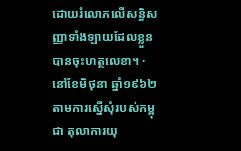ដោយរំលោភលើសន្ធិសញ្ញាទាំងឡាយដែលខ្លួនបានចុះហត្ថលេខា។ · នៅខែមិថុនា ឆ្នាំ១៩៦២ តាមការស្នើសុំរបស់កម្ពុជា តុលាការយុ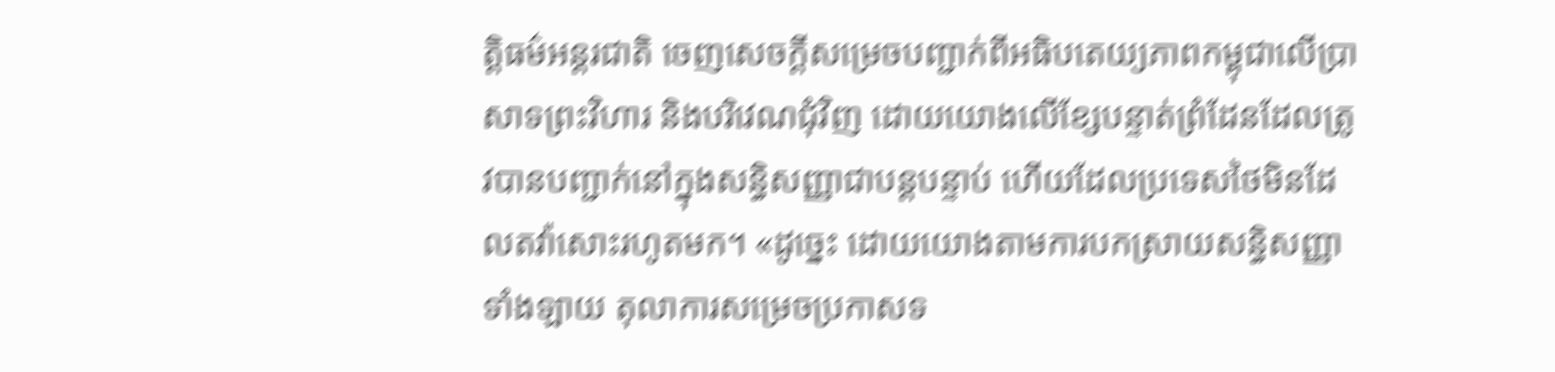ត្តិធម៌អន្តរជាតិ ចេញសេចក្តីសម្រេចបញ្ជាក់ពីអធិបតេយ្យភាពកម្ពុជាលើប្រាសាទព្រះវិហារ និងបរិវេណជុំវិញ ដោយយោងលើខ្សែបន្ទាត់ព្រំដែនដែលត្រូវបានបញ្ជាក់នៅក្នុងសន្ធិសញ្ញាជាបន្តបន្ទាប់ ហើយដែលប្រទេសថៃមិនដែលតវ៉ាសោះរហូតមក។ «ដូច្នេះ ដោយយោងតាមការបកស្រាយសន្ធិសញ្ញាទាំងឡាយ តុលាការសម្រេចប្រកាសទ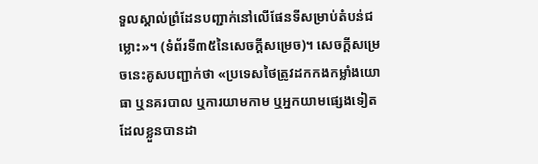ទួលស្គាល់ព្រំដែនបញ្ជាក់នៅលើផែនទីសម្រាប់តំបន់ជម្លោះ»។ (ទំព័រទី៣៥នៃសេចក្តីសម្រេច)។ សេចក្តីសម្រេចនេះគូសបញ្ជាក់ថា «ប្រទេសថៃត្រូវដកកងកម្លាំងយោធា ឬនគរបាល ឬការយាមកាម ឬអ្នកយាមផ្សេងទៀត ដែលខ្លួនបានដា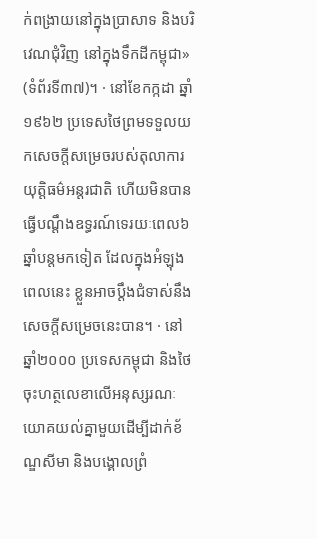ក់ពង្រាយនៅក្នុងប្រាសាទ និងបរិវេណជុំវិញ នៅក្នុងទឹកដីកម្ពុជា» (ទំព័រទី៣៧)។ · នៅខែកក្កដា ឆ្នាំ១៩៦២ ប្រទេសថៃព្រមទទួលយកសេចក្តីសម្រេចរបស់តុលាការយុត្តិធម៌អន្តរជាតិ ហើយមិនបានធ្វើបណ្តឹងឧទ្ធរណ៍ទេរយៈពេល៦ឆ្នាំបន្តមកទៀត ដែលក្នុងអំឡុងពេលនេះ ខ្លួនអាចប្តឹងជំទាស់នឹងសេចក្តីសម្រេចនេះបាន។ · នៅឆ្នាំ២០០០ ប្រទេសកម្ពុជា និងថៃ ចុះហត្ថលេខាលើអនុស្សរណៈយោគយល់គ្នាមួយដើម្បីដាក់ខ័ណ្ឌសីមា និងបង្គោលព្រំ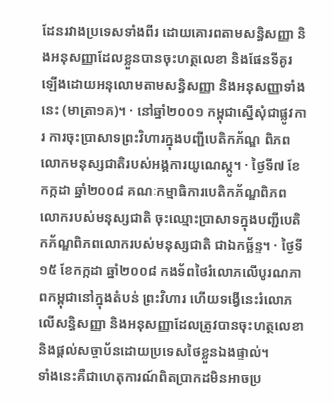ដែនរវាងប្រទេសទាំងពីរ ដោយគោរពតាមសន្ធិសញ្ញា និងអនុសញ្ញាដែលខ្លួនបានចុះហត្ថលេខា និងផែនទីគូរឡើងដោយអនុលោមតាមសន្ធិសញ្ញា និងអនុសញ្ញាទាំងនេះ (មាត្រា១គ)។ · នៅឆ្នាំ២០០១ កម្ពុជាស្នើសុំជាផ្លូវការ ការចុះប្រាសាទព្រះវិហារក្នុងបញ្ជីបេតិកភ័ណ្ឌ ពិភពលោកមនុស្សជាតិរបស់អង្គការយូណេស្កូ។ · ថ្ងៃទី៧ ខែកក្កដា ឆ្នាំ២០០៨ គណៈកម្មាធិការបេតិកភ័ណ្ឌពិភពលោករបស់មនុស្សជាតិ ចុះឈ្មោះប្រាសាទក្នុងបញ្ជីបេតិកភ័ណ្ឌពិភពលោករបស់មនុស្សជាតិ ជាឯកច្ឆ័ន្ទ។ · ថ្ងៃទី១៥ ខែកក្កដា ឆ្នាំ២០០៨ កងទ័ពថៃរំលោភលើបូរណភាពកម្ពុជានៅក្នុងតំបន់ ព្រះវិហារ ហើយទង្វើនេះរំលោភលើសន្ធិសញ្ញា និងអនុសញ្ញាដែលត្រូវបានចុះហត្ថលេខា និងផ្តល់សច្ចាប័នដោយប្រទេសថៃខ្លួនឯងផ្ទាល់។
ទាំងនេះគឺជាហេតុការណ៍ពិតប្រាកដមិនអាចប្រ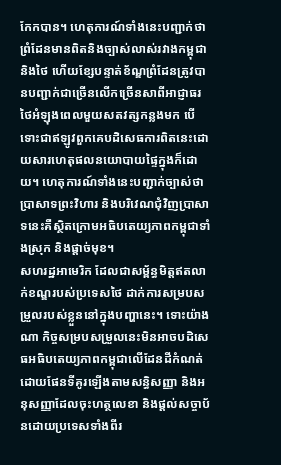កែកបាន។ ហេតុការណ៍ទាំងនេះបញ្ជាក់ថា ព្រំដែនមានពិតនិងច្បាស់លាស់រវាងកម្ពុជា និងថៃ ហើយខ្សែបន្ទាត់ខ័ណ្ឌព្រំដែនត្រូវបានបញ្ជាក់ជាច្រើនលើកច្រើនសាពីអាជ្ញាធរថៃអំឡុងពេលមួយសតវត្សកន្លងមក បើទោះជាឥឡូវពួកគេបដិសេធការពិតនេះដោយសារហេតុផលនយោបាយផ្ទៃក្នុងក៏ដោយ។ ហេតុការណ៍ទាំងនេះបញ្ជាក់ច្បាស់ថា ប្រាសាទព្រះវិហារ និងបរិវេណជុំវិញប្រាសាទនេះគឺស្ថិតក្រោមអធិបតេយ្យភាពកម្ពុជាទាំងស្រុក និងផ្តាច់មុខ។
សហរដ្ឋអាមេរិក ដែលជាសម្ព័ន្ធមិត្តឥតលាក់ខណ្ឌរបស់ប្រទេសថៃ ដាក់ការសម្របសម្រួលរបស់ខ្លួននៅក្នុងបញ្ហានេះ។ ទោះយ៉ាងណា កិច្ចសម្របសម្រួលនេះមិនអាចបដិសេធអធិបតេយ្យភាពកម្ពុជាលើដែនដីកំណត់ដោយផែនទីគូរឡើងតាមសន្ធិសញ្ញា និងអនុសញ្ញាដែលចុះហត្ថលេខា និងផ្តល់សច្ចាប័នដោយប្រទេសទាំងពីរ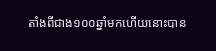តាំងពីជាង១០០ឆ្នាំមកហើយនោះបាន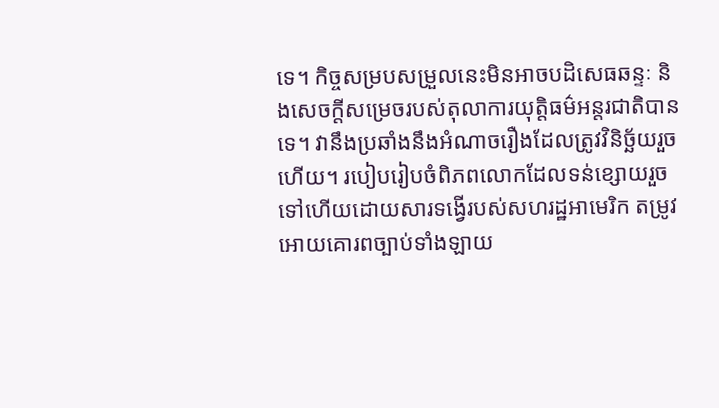ទេ។ កិច្ចសម្របសម្រួលនេះមិនអាចបដិសេធឆន្ទៈ និងសេចក្តីសម្រេចរបស់តុលាការយុត្តិធម៌អន្តរជាតិបានទេ។ វានឹងប្រឆាំងនឹងអំណាចរឿងដែលត្រូវវិនិច្ឆ័យរួចហើយ។ របៀបរៀបចំពិភពលោកដែលទន់ខ្សោយរួចទៅហើយដោយសារទង្វើរបស់សហរដ្ឋអាមេរិក តម្រូវអោយគោរពច្បាប់ទាំងឡាយ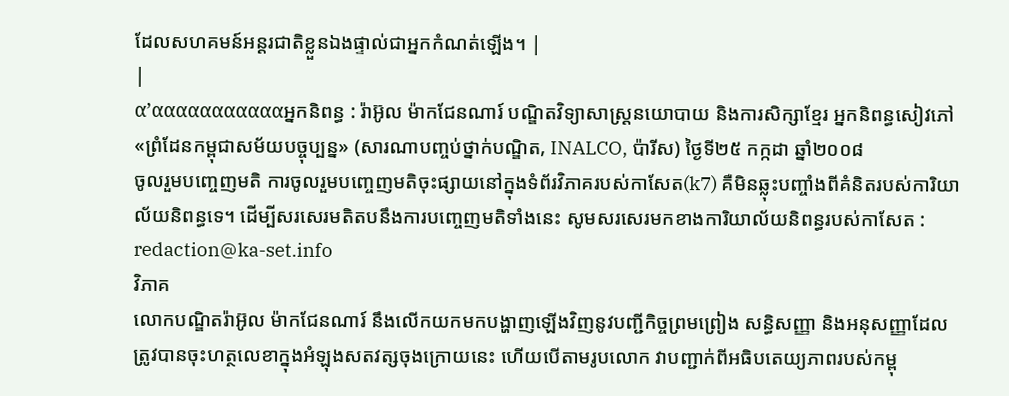ដែលសហគមន៍អន្តរជាតិខ្លួនឯងផ្ទាល់ជាអ្នកកំណត់ឡើង។ |
|
α’αααααααααααអ្នកនិពន្ធ : រ៉ាអ៊ូល ម៉ាកជែនណារ៍ បណ្ឌិតវិទ្យាសាស្រ្តនយោបាយ និងការសិក្សាខ្មែរ អ្នកនិពន្ធសៀវភៅ«ព្រំដែនកម្ពុជាសម័យបច្ចុប្បន្ន» (សារណាបញ្ចប់ថ្នាក់បណ្ឌិត, INALCO, ប៉ារីស) ថ្ងៃទី២៥ កក្កដា ឆ្នាំ២០០៨
ចូលរួមបញ្ចេញមតិ ការចូលរួមបញ្ចេញមតិចុះផ្សាយនៅក្នុងទំព័រវិភាគរបស់កាសែត(k7) គឺមិនឆ្លុះបញ្ចាំងពីគំនិតរបស់ការិយាល័យនិពន្ធទេ។ ដើម្បីសរសេរមតិតបនឹងការបញ្ចេញមតិទាំងនេះ សូមសរសេរមកខាងការិយាល័យនិពន្ធរបស់កាសែត : redaction@ka-set.info
វិភាគ
លោកបណ្ឌិតរ៉ាអ៊ូល ម៉ាកជែនណារ៍ នឹងលើកយកមកបង្ហាញឡើងវិញនូវបញ្ជីកិច្ចព្រមព្រៀង សន្ធិសញ្ញា និងអនុសញ្ញាដែលត្រូវបានចុះហត្ថលេខាក្នុងអំឡុងសតវត្សចុងក្រោយនេះ ហើយបើតាមរូបលោក វាបញ្ជាក់ពីអធិបតេយ្យភាពរបស់កម្ពុ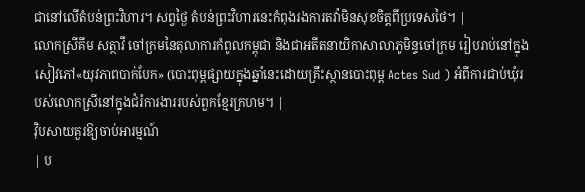ជានៅលើតំបន់ព្រះវិហារ។ សព្វថ្ងៃ តំបន់ព្រះវិហារនេះកំពុងរងការតវ៉ាមិនសុខចិត្តពីប្រទេសថៃ។ |
លោកស្រីគីម សត្ថាវី ចៅក្រមនៃតុលាការកំពូលកម្ពុជា និងជាអតីតនាយិកាសាលាភូមិន្ទចៅក្រម រៀបរាប់នៅក្នុងសៀវភៅ«យុវភាពបាក់បែក» (បោះពុម្ពផ្សាយក្នុងឆ្នាំនេះដោយគ្រឹះស្ថានបោះពុម្ព Actes Sud ) អំពីការជាប់ឃុំរបស់លោកស្រីនៅក្នុងជំរំការងាររបស់ពួកខ្មែរក្រហម។ |
វ៉ិបសាយគួរឱ្យចាប់អារម្មណ៍
| ប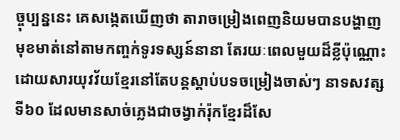ច្ចុប្បន្ននេះ គេសង្កេតឃើញថា តារាចម្រៀងពេញនិយមបានបង្ហាញមុខមាត់នៅតាមកញ្ចក់ទូរទស្សន៍នានា តែរយៈពេលមួយដ៏ខ្លីប៉ុណ្ណោះ ដោយសារយុវវ័យខ្មែរនៅតែបន្តស្តាប់បទចម្រៀងចាស់ៗ នាទសវត្សទី៦០ ដែលមានសាច់ភ្លេងជាចង្វាក់រ៉ុកខ្មែរដ៏សែ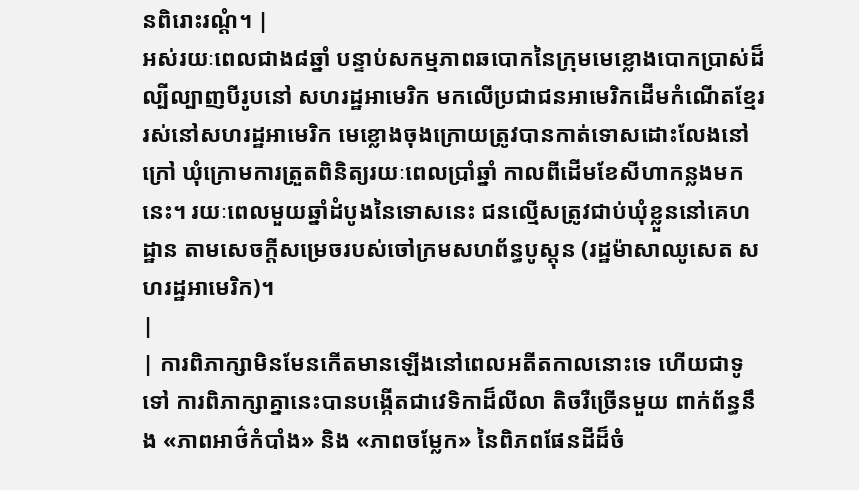នពិរោះរណ្តំ។ |
អស់រយៈពេលជាង៨ឆ្នាំ បន្ទាប់សកម្មភាពឆបោកនៃក្រុមមេខ្លោងបោកប្រាស់ដ៏ល្បីល្បាញបីរូបនៅ សហរដ្ឋអាមេរិក មកលើប្រជាជនអាមេរិកដើមកំណើតខ្មែររស់នៅសហរដ្ឋអាមេរិក មេខ្លោងចុងក្រោយត្រូវបានកាត់ទោសដោះលែងនៅក្រៅ ឃុំក្រោមការត្រួតពិនិត្យរយៈពេលប្រាំឆ្នាំ កាលពីដើមខែសីហាកន្លងមកនេះ។ រយៈពេលមួយឆ្នាំដំបូងនៃទោសនេះ ជនល្មើសត្រូវជាប់ឃុំខ្លួននៅគេហដ្ឋាន តាមសេចក្តីសម្រេចរបស់ចៅក្រមសហព័ន្ធបូស្តុន (រដ្ឋម៉ាសាឈូសេត សហរដ្ឋអាមេរិក)។
|
| ការពិភាក្សាមិនមែនកើតមានឡើងនៅពេលអតីតកាលនោះទេ ហើយជាទូទៅ ការពិភាក្សាគ្នានេះបានបង្កើតជាវេទិកាដ៏លីលា តិចរឺច្រើនមួយ ពាក់ព័ន្ធនឹង «ភាពអាថ៌កំបាំង» និង «ភាពចម្លែក» នៃពិភពផែនដីដ៏ចំ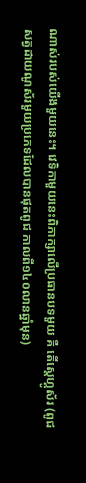ណាស់របស់យើងមួយនេះ។ វេទិកាមួយនេះពិភាក្សាលើប្រធានបទមួយ គឺ តើស្តេហ្គូស័រ (ពូជសត្វដាយណូស័រមួយប្រភេទដែលបានផុតពូជ កាលពី១៤០លានឆ្នាំមុន)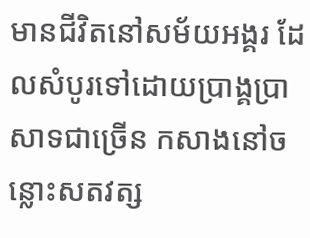មានជីវិតនៅសម័យអង្គរ ដែលសំបូរទៅដោយប្រាង្គប្រាសាទជាច្រើន កសាងនៅចន្លោះសតវត្ស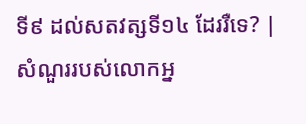ទី៩ ដល់សតវត្សទី១៤ ដែររឺទេ? |
សំណួររបស់លោកអ្ន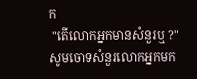ក
 "តើលោកអ្នកមានសំនួរឬ ?" សូមចោទសំនួរលោកអ្នកមក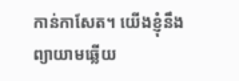កាន់កាសែត។ យើងខ្ញុំនឹងព្យាយាមឆ្លើយ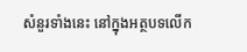សំនួរទាំងនេះ នៅក្នុងអត្ថបទលើក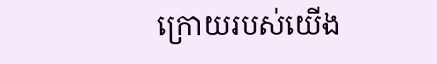ក្រោយរបស់យើង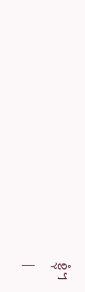ខ្ញុំ។
|